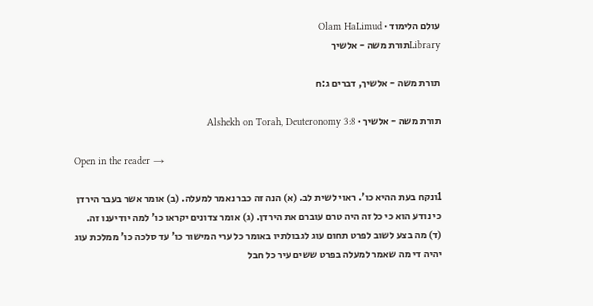עולם הלימוד · Olam HaLimud
Libraryתורת משה - אלשיך

תורת משה - אלשיך, דברים ג:ח

תורת משה - אלשיך · Alshekh on Torah, Deuteronomy 3:8

Open in the reader →

1ונקח בעת ההיא כו'. ראוי לשית לב. (א) הנה זה כבר נאמר למעלה. (ב) אומר אשר בעבר הירדן כי נודע הוא כי כל זה היה טרם עוברם את הירדן. (ג) אומר צדונים יקראו כו' למה יודיענו זה. (ד) מה בצע לשוב לפרט תחום עוג לגבולתיו באומר כל ערי המישור כו' עד סלכה כו' ממלכת עוג יהיה די מה שאמר למעלה בפרט ששים עיר כל חבל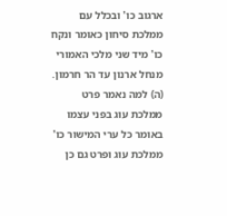ארגוב כו' ובכלל עם ממלכת סיחון כאומר ונקח כו' מיד שני מלכי האמורי מנחל ארנון עד הר חרמון. (ה) למה נאמר פרט ממלכת עוג בפני עצמו באומר כל ערי המישור כו' ממלכת עוג ופרט גם כן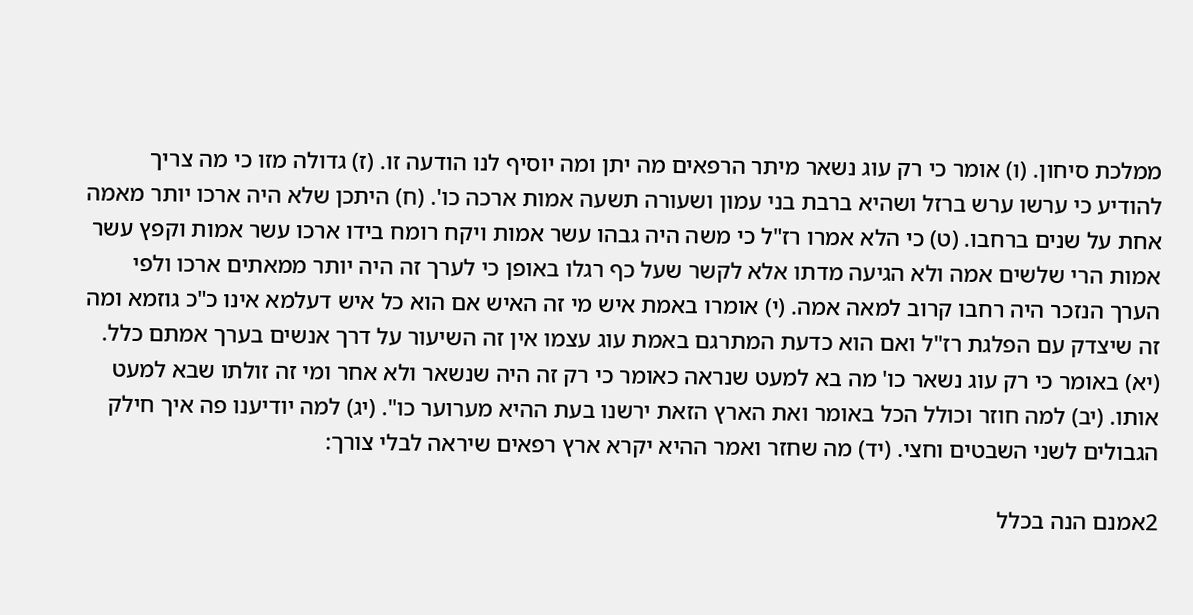ממלכת סיחון. (ו) אומר כי רק עוג נשאר מיתר הרפאים מה יתן ומה יוסיף לנו הודעה זו. (ז) גדולה מזו כי מה צריך להודיע כי ערשו ערש ברזל ושהיא ברבת בני עמון ושעורה תשעה אמות ארכה כו'. (ח) היתכן שלא היה ארכו יותר מאמה אחת על שנים ברחבו. (ט) כי הלא אמרו רז"ל כי משה היה גבהו עשר אמות ויקח רומח בידו ארכו עשר אמות וקפץ עשר אמות הרי שלשים אמה ולא הגיעה מדתו אלא לקשר שעל כף רגלו באופן כי לערך זה היה יותר ממאתים ארכו ולפי הערך הנזכר היה רחבו קרוב למאה אמה. (י) אומרו באמת איש מי זה האיש אם הוא כל איש דעלמא אינו כ"כ גוזמא ומה זה שיצדק עם הפלגת רז"ל ואם הוא כדעת המתרגם באמת עוג עצמו אין זה השיעור על דרך אנשים בערך אמתם כלל. (יא) באומר כי רק עוג נשאר כו' מה בא למעט שנראה כאומר כי רק זה היה שנשאר ולא אחר ומי זה זולתו שבא למעט אותו. (יב) למה חוזר וכולל הכל באומר ואת הארץ הזאת ירשנו בעת ההיא מערוער כו". (יג) למה יודיענו פה איך חילק הגבולים לשני השבטים וחצי. (יד) מה שחזר ואמר ההיא יקרא ארץ רפאים שיראה לבלי צורך:

2אמנם הנה בכלל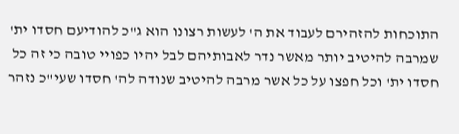התוכחות להזהירם לעבוד את ה' לעשות רצונו הוא ג"כ להודיעם חסדו ית' שמרבה להיטיב יותר מאשר נדר לאבותיהם לבל יהיו כפויי טובה כי זה כל חסדו ית' וכל חפצו על כל אשר מרבה להיטיב שנודה לה' חסדו שעי"כ נזהר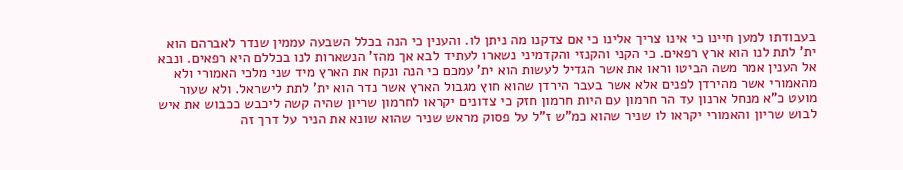בעבודתו למען חיינו כי אינו צריך אלינו כי אם צדקנו מה ניתן לו. והענין כי הנה בכלל השבעה עממין שנדר לאברהם הוא ית' לתת לנו הוא ארץ רפאים. כי הקני והקנזי והקדמיני נשארו לעתיד לבא אך מהז' הנשארות לנו בכללם היא רפאים. ונבא אל הענין אמר משה הביטו וראו את אשר הגדיל לעשות הוא ית' עמכם כי הנה ונקח את הארץ מיד שני מלכי האמורי ולא מהאמורי אשר מהירדן לפנים אלא אשר בעבר הירדן שהוא חוץ מגבול הארץ אשר נדר הוא ית' לתת לישראל. ולא שעור מועט כ"א מנחל ארנון עד הר חרמון עם היות חרמון חזק כי צדונים יקראו לחרמון שריון שהיה קשה ליכבש ככבוש את איש לבוש שריון והאמורי יקראו לו שניר שהוא כמ"ש ז"ל על פסוק מראש שניר שהוא שונא את הניר על דרך זה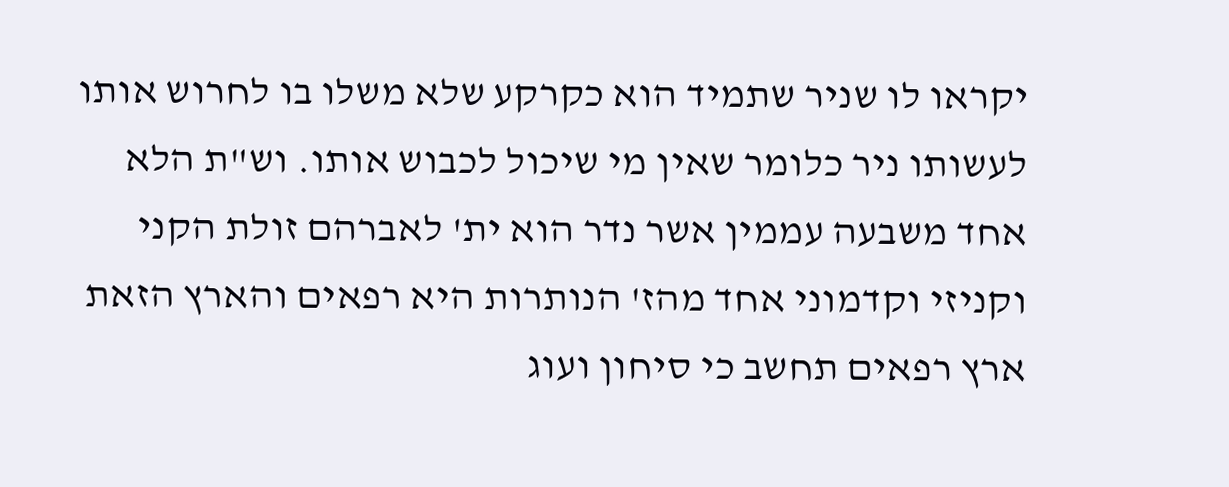יקראו לו שניר שתמיד הוא כקרקע שלא משלו בו לחרוש אותו לעשותו ניר כלומר שאין מי שיכול לכבוש אותו. וש"ת הלא אחד משבעה עממין אשר נדר הוא ית' לאברהם זולת הקני וקניזי וקדמוני אחד מהז' הנותרות היא רפאים והארץ הזאת ארץ רפאים תחשב כי סיחון ועוג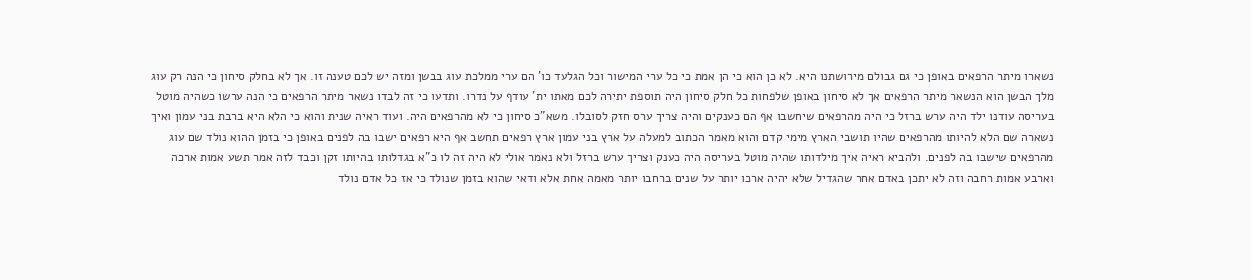נשארו מיתר הרפאים באופן כי גם גבולם מירושתנו היא. לא כן הוא כי הן אמת כי כל ערי המישור וכל הגלעד כו' הם ערי ממלכת עוג בבשן ומזה יש לכם טענה זו. אך לא בחלק סיחון כי הנה רק עוג מלך הבשן הוא הנשאר מיתר הרפאים אך לא סיחון באופן שלפחות כל חלק סיחון היה תוספת יתירה לכם מאתו ית' עודף על נדרו. ותדעו כי זה לבדו נשאר מיתר הרפאים כי הנה ערשו כשהיה מוטל בעריסה עודנו ילד היה ערש ברזל כי היה מהרפאים שיחשבו אף הם כענקים והיה צריך ערס חזק לסובלו. משא"כ סיחון כי לא מהרפאים היה. ועוד ראיה שנית והוא כי הלא היא ברבת בני עמון ואיך נשארה שם הלא להיותו מהרפאים שהיו תושבי הארץ מימי קדם והוא מאמר הכתוב למעלה על ארץ בני עמון ארץ רפאים תחשב אף היא רפאים ישבו בה לפנים באופן כי בזמן ההוא נולד שם עוג מהרפאים שישבו בה לפנים. ולהביא ראיה איך מילדותו שהיה מוטל בעריסה היה כענק וצריך ערש ברזל ולא נאמר אולי לא היה זה לו כ"א בגדלותו בהיותו זקן וכבד לזה אמר תשע אמות ארכה וארבע אמות רחבה וזה לא יתכן באדם אחר שהגדיל שלא יהיה ארכו יותר על שנים ברחבו יותר מאמה אחת אלא ודאי שהוא בזמן שנולד כי אז כל אדם נולד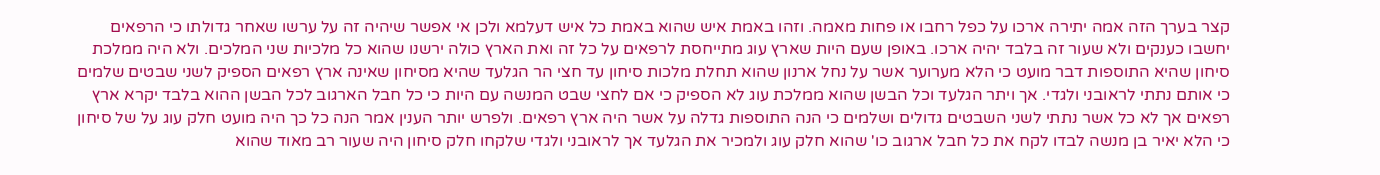קצר בערך הזה אמה יתירה ארכו על כפל רחבו או פחות מאמה. וזהו באמת איש שהוא באמת כל איש דעלמא ולכן אי אפשר שיהיה זה על ערשו שאחר גדולתו כי הרפאים יחשבו כענקים ולא שעור זה בלבד יהיה ארכו. באופן שעם היות שארץ עוג מתייחסת לרפאים על כל זה ואת הארץ כולה ירשנו שהוא כל מלכיות שני המלכים. ולא היה ממלכת סיחון שהיא התוספות דבר מועט כי הלא מערוער אשר על נחל ארנון שהוא תחלת מלכות סיחון עד חצי הר הגלעד שהיא מסיחון שאינה ארץ רפאים הספיק לשני שבטים שלמים כי אותם נתתי לראובני ולגדי. אך ויתר הגלעד וכל הבשן שהוא ממלכת עוג לא הספיק כי אם לחצי שבט המנשה עם היות כי כל חבל הארגוב לכל הבשן ההוא בלבד יקרא ארץ רפאים אך לא כל אשר נתתי לשני השבטים גדולים ושלמים כי הנה התוספות גדלה על אשר היה ארץ רפאים. ולפרש יותר הענין אמר הנה כל כך היה מועט חלק עוג על של סיחון כי הלא יאיר בן מנשה לבדו לקח את כל חבל ארגוב כו' שהוא חלק עוג ולמכיר את הגלעד אך לראובני ולגדי שלקחו חלק סיחון היה שעור רב מאוד שהוא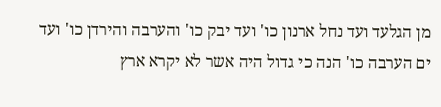מן הגלעד ועד נחל ארנון כו' ועד יבק כו' והערבה והירדן כו' ועד ים הערבה כו' הנה כי גדול היה אשר לא יקרא ארץ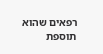רפאים שהוא תוספת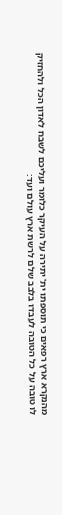מהנקרא ארץ רפאים כי תוספתו ית' יתירה על העיקר כלומר ועליכם לשבח לאדון הכל ולהחזיק לו טובה על כל הטובה לעבדו בלבב שלם לרשת ארץ עולם ועד: